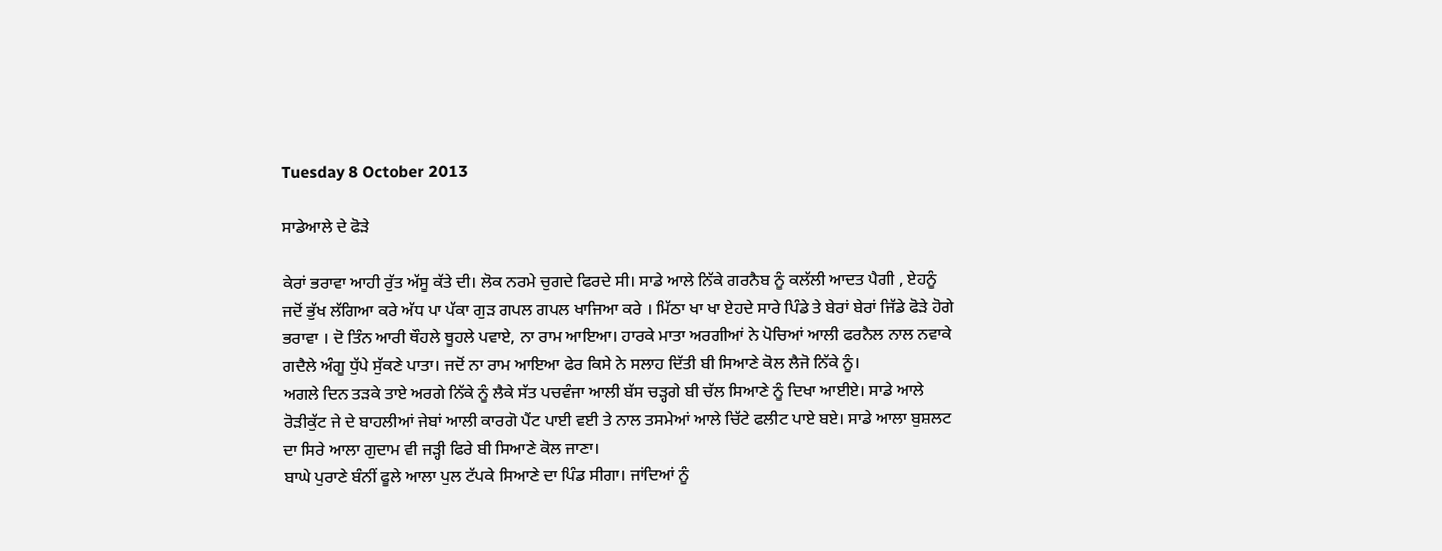Tuesday 8 October 2013

ਸਾਡੇਆਲੇ ਦੇ ਫੋੜੇ

ਕੇਰਾਂ ਭਰਾਵਾ ਆਹੀ ਰੁੱਤ ਅੱਸੂ ਕੱਤੇ ਦੀ। ਲੋਕ ਨਰਮੇ ਚੁਗਦੇ ਫਿਰਦੇ ਸੀ। ਸਾਡੇ ਆਲੇ ਨਿੱਕੇ ਗਰਨੈਬ ਨੂੰ ਕਲੱਲੀ ਆਦਤ ਪੈਗੀ , ਏਹਨੂੰ ਜਦੋਂ ਭੁੱਖ ਲੱਗਿਆ ਕਰੇ ਅੱਧ ਪਾ ਪੱਕਾ ਗੁੜ ਗਪਲ ਗਪਲ ਖਾਜਿਆ ਕਰੇ । ਮਿੱਠਾ ਖਾ ਖਾ ਏਹਦੇ ਸਾਰੇ ਪਿੰਡੇ ਤੇ ਬੇਰਾਂ ਬੇਰਾਂ ਜਿੱਡੇ ਫੋੜੇ ਹੋਗੇ ਭਰਾਵਾ । ਦੋ ਤਿੰਨ ਆਰੀ ਥੌਹਲੇ ਥੂਹਲੇ ਪਵਾਏ, ਨਾ ਰਾਮ ਆਇਆ। ਹਾਰਕੇ ਮਾਤਾ ਅਰਗੀਆਂ ਨੇ ਪੋਚਿਆਂ ਆਲੀ ਫਰਨੈਲ ਨਾਲ ਨਵਾਕੇ ਗਦੈਲੇ ਅੰਗੂ ਧੁੱਪੇ ਸੁੱਕਣੇ ਪਾਤਾ। ਜਦੋਂ ਨਾ ਰਾਮ ਆਇਆ ਫੇਰ ਕਿਸੇ ਨੇ ਸਲਾਹ ਦਿੱਤੀ ਬੀ ਸਿਆਣੇ ਕੋਲ ਲੈਜੋ ਨਿੱਕੇ ਨੂੰ।
ਅਗਲੇ ਦਿਨ ਤੜਕੇ ਤਾਏ ਅਰਗੇ ਨਿੱਕੇ ਨੂੰ ਲੈਕੇ ਸੱਤ ਪਚਵੰਜਾ ਆਲੀ ਬੱਸ ਚੜ੍ਹਗੇ ਬੀ ਚੱਲ ਸਿਆਣੇ ਨੂੰ ਦਿਖਾ ਆਈਏ। ਸਾਡੇ ਆਲੇ ਰੋੜੀਕੁੱਟ ਜੇ ਦੇ ਬਾਹਲੀਆਂ ਜੇਬਾਂ ਆਲੀ ਕਾਰਗੋ ਪੈਂਟ ਪਾਈ ਵਈ ਤੇ ਨਾਲ ਤਸਮੇਆਂ ਆਲੇ ਚਿੱਟੇ ਫਲੀਟ ਪਾਏ ਬਏ। ਸਾਡੇ ਆਲਾ ਬੁਸ਼ਲਟ ਦਾ ਸਿਰੇ ਆਲਾ ਗੁਦਾਮ ਵੀ ਜੜ੍ਹੀ ਫਿਰੇ ਬੀ ਸਿਆਣੇ ਕੋਲ ਜਾਣਾ।
ਬਾਘੇ ਪੁਰਾਣੇ ਬੰਨੀਂ ਫੂਲੇ ਆਲਾ ਪੁਲ ਟੱਪਕੇ ਸਿਆਣੇ ਦਾ ਪਿੰਡ ਸੀਗਾ। ਜਾਂਦਿਆਂ ਨੂੰ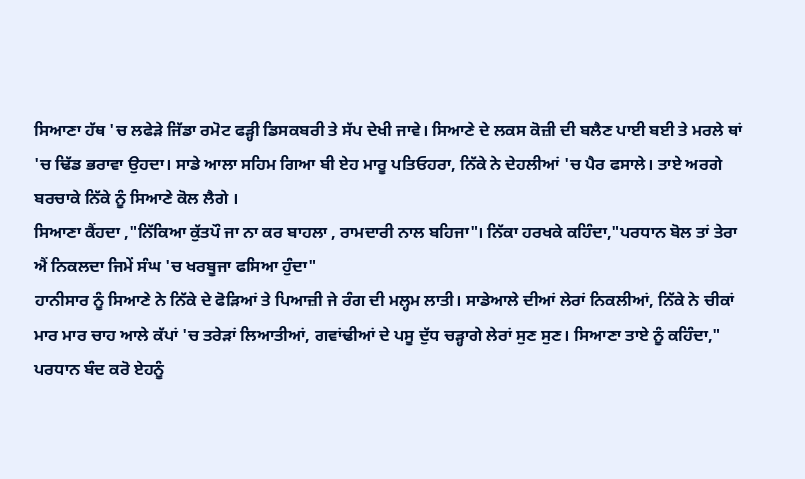ਸਿਆਣਾ ਹੱਥ 'ਚ ਲਫੇੜੇ ਜਿੱਡਾ ਰਮੋਟ ਫੜ੍ਹੀ ਡਿਸਕਬਰੀ ਤੇ ਸੱਪ ਦੇਖੀ ਜਾਵੇ। ਸਿਆਣੇ ਦੇ ਲਕਸ ਕੋਜ਼ੀ ਦੀ ਬਲੈਣ ਪਾਈ ਬਈ ਤੇ ਮਰਲੇ ਥਾਂ 'ਚ ਢਿੱਡ ਭਰਾਵਾ ਉਹਦਾ। ਸਾਡੇ ਆਲਾ ਸਹਿਮ ਗਿਆ ਬੀ ਏਹ ਮਾਰੂ ਪਤਿਓਹਰਾ, ਨਿੱਕੇ ਨੇ ਦੇਹਲੀਆਂ 'ਚ ਪੈਰ ਫਸਾਲੇ। ਤਾਏ ਅਰਗੇ ਬਰਚਾਕੇ ਨਿੱਕੇ ਨੂੰ ਸਿਆਣੇ ਕੋਲ ਲੈਗੇ ।
ਸਿਆਣਾ ਕੈਂਹਦਾ ,"ਨਿੱਕਿਆ ਕੁੱਤਪੌ ਜਾ ਨਾ ਕਰ ਬਾਹਲਾ , ਰਾਮਦਾਰੀ ਨਾਲ ਬਹਿਜਾ"। ਨਿੱਕਾ ਹਰਖਕੇ ਕਹਿੰਦਾ,"ਪਰਧਾਨ ਬੋਲ ਤਾਂ ਤੇਰਾ ਐਂ ਨਿਕਲਦਾ ਜਿਮੇਂ ਸੰਘ 'ਚ ਖਰਬੂਜਾ ਫਸਿਆ ਹੁੰਦਾ"
ਹਾਨੀਸਾਰ ਨੂੰ ਸਿਆਣੇ ਨੇ ਨਿੱਕੇ ਦੇ ਫੋੜਿਆਂ ਤੇ ਪਿਆਜ਼ੀ ਜੇ ਰੰਗ ਦੀ ਮਲ੍ਹਮ ਲਾਤੀ। ਸਾਡੇਆਲੇ ਦੀਆਂ ਲੇਰਾਂ ਨਿਕਲੀਆਂ, ਨਿੱਕੇ ਨੇ ਚੀਕਾਂ ਮਾਰ ਮਾਰ ਚਾਹ ਆਲੇ ਕੱਪਾਂ 'ਚ ਤਰੇੜਾਂ ਲਿਆਤੀਆਂ, ਗਵਾਂਢੀਆਂ ਦੇ ਪਸੂ ਦੁੱਧ ਚੜ੍ਹਾਗੇ ਲੇਰਾਂ ਸੁਣ ਸੁਣ। ਸਿਆਣਾ ਤਾਏ ਨੂੰ ਕਹਿੰਦਾ," ਪਰਧਾਨ ਬੰਦ ਕਰੋ ਏਹਨੂੰ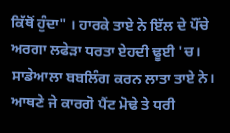ਕਿੱਥੋਂ ਹੁੰਦਾ" । ਹਾਰਕੇ ਤਾਏ ਨੇ ਇੱਲ ਦੇ ਪੌਂਚੇ ਅਰਗਾ ਲਫੇੜਾ ਧਰਤਾ ਏਹਦੀ ਢੂਈ 'ਚ। ਸਾਡੇਆਲਾ ਬਬਲਿੰਗ ਕਰਨ ਲਾਤਾ ਤਾਏ ਨੇ। ਆਥਣੇ ਜੇ ਕਾਰਗੋ ਪੈਂਟ ਮੋਢੇ ਤੇ ਧਰੀ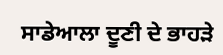ਸਾਡੇਆਲਾ ਦੂਣੀ ਦੇ ਭਾਹੜੇ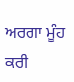ਅਰਗਾ ਮੂੰਹ ਕਰੀ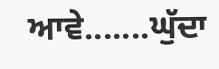ਆਵੇ.......ਘੁੱਦਾ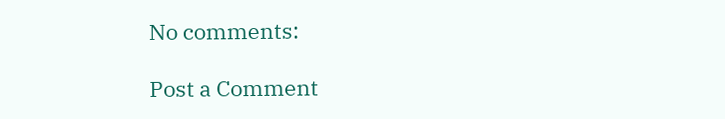No comments:

Post a Comment